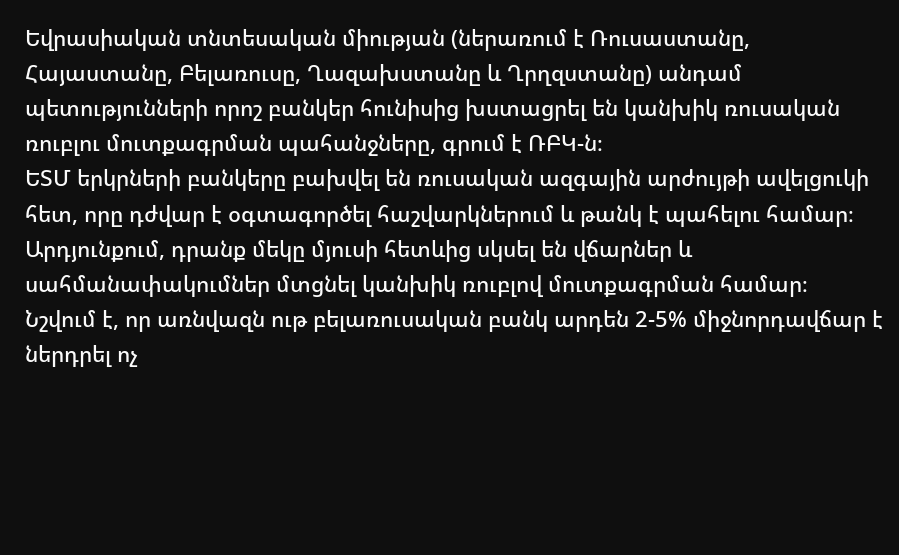Եվրասիական տնտեսական միության (ներառում է Ռուսաստանը, Հայաստանը, Բելառուսը, Ղազախստանը և Ղրղզստանը) անդամ պետությունների որոշ բանկեր հունիսից խստացրել են կանխիկ ռուսական ռուբլու մուտքագրման պահանջները, գրում է ՌԲԿ-ն։
ԵՏՄ երկրների բանկերը բախվել են ռուսական ազգային արժույթի ավելցուկի հետ, որը դժվար է օգտագործել հաշվարկներում և թանկ է պահելու համար։ Արդյունքում, դրանք մեկը մյուսի հետևից սկսել են վճարներ և սահմանափակումներ մտցնել կանխիկ ռուբլով մուտքագրման համար։
Նշվում է, որ առնվազն ութ բելառուսական բանկ արդեն 2-5% միջնորդավճար է ներդրել ոչ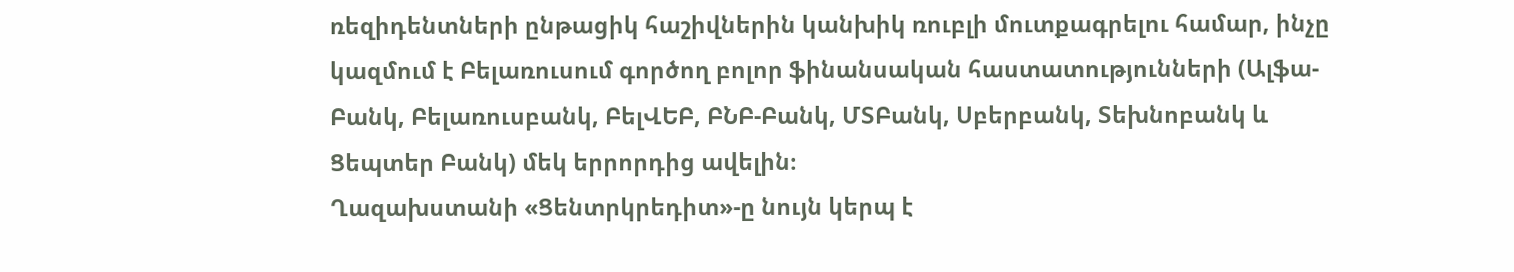ռեզիդենտների ընթացիկ հաշիվներին կանխիկ ռուբլի մուտքագրելու համար, ինչը կազմում է Բելառուսում գործող բոլոր ֆինանսական հաստատությունների (Ալֆա-Բանկ, Բելառուսբանկ, ԲելՎԵԲ, ԲՆԲ-Բանկ, ՄՏԲանկ, Սբերբանկ, Տեխնոբանկ և Ցեպտեր Բանկ) մեկ երրորդից ավելին։
Ղազախստանի «Ցենտրկրեդիտ»-ը նույն կերպ է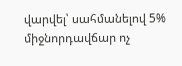վարվել՝ սահմանելով 5% միջնորդավճար ոչ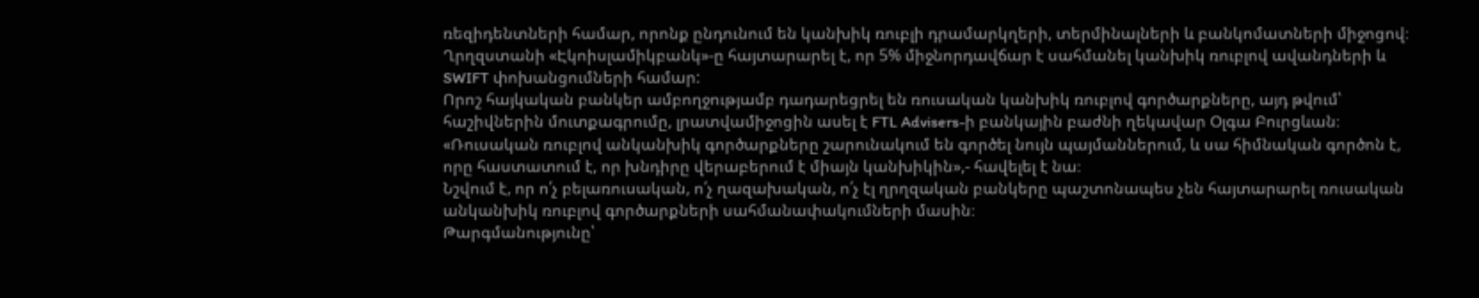ռեզիդենտների համար, որոնք ընդունում են կանխիկ ռուբլի դրամարկղերի, տերմինալների և բանկոմատների միջոցով։ Ղրղզստանի «Էկոիսլամիկբանկ»-ը հայտարարել է, որ 5% միջնորդավճար է սահմանել կանխիկ ռուբլով ավանդների և SWIFT փոխանցումների համար:
Որոշ հայկական բանկեր ամբողջությամբ դադարեցրել են ռուսական կանխիկ ռուբլով գործարքները, այդ թվում՝ հաշիվներին մուտքագրումը, լրատվամիջոցին ասել է FTL Advisers-ի բանկային բաժնի ղեկավար Օլգա Բուրցևան։
«Ռուսական ռուբլով անկանխիկ գործարքները շարունակում են գործել նույն պայմաններում, և սա հիմնական գործոն է, որը հաստատում է, որ խնդիրը վերաբերում է միայն կանխիկին»,- հավելել է նա։
Նշվում է, որ ո՛չ բելառուսական, ո՛չ ղազախական, ո՛չ էլ ղրղզական բանկերը պաշտոնապես չեն հայտարարել ռուսական անկանխիկ ռուբլով գործարքների սահմանափակումների մասին։
Թարգմանությունը՝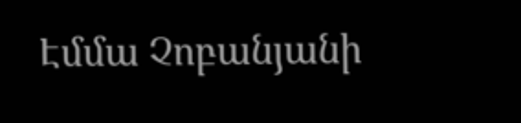Էմմա Չոբանյանի